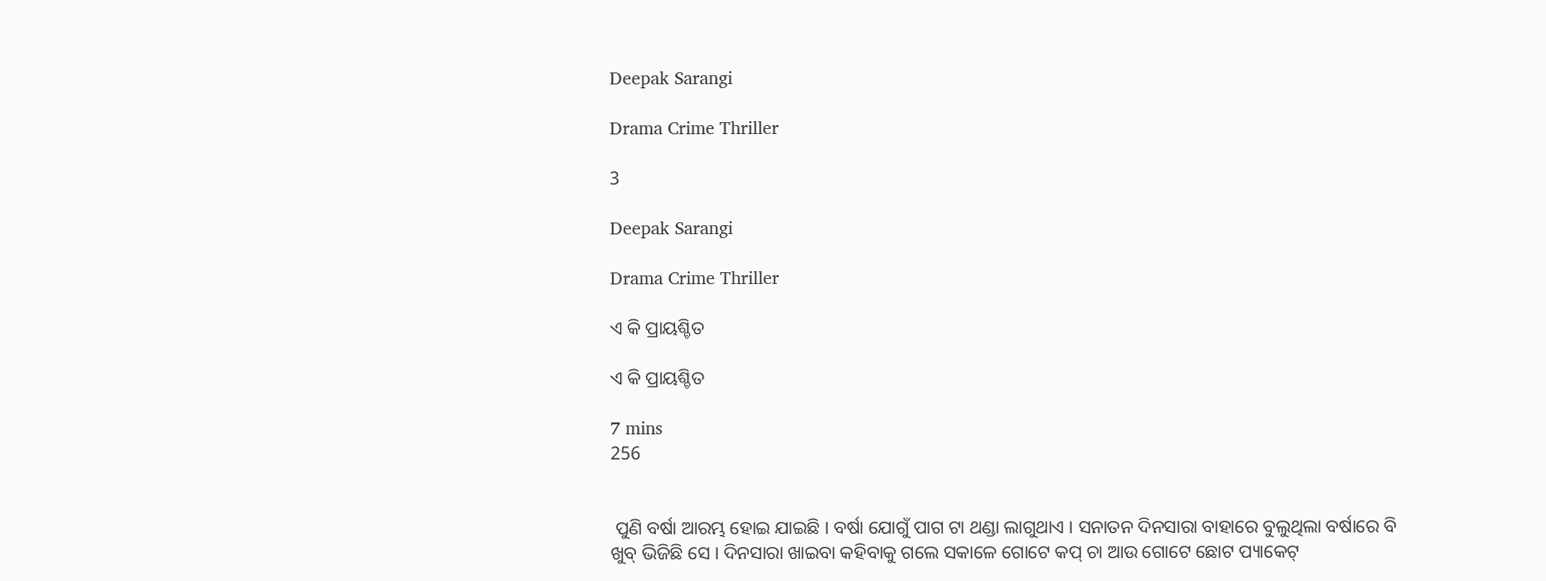Deepak Sarangi

Drama Crime Thriller

3

Deepak Sarangi

Drama Crime Thriller

ଏ କି ପ୍ରାୟଶ୍ଚିତ

ଏ କି ପ୍ରାୟଶ୍ଚିତ

7 mins
256


 ପୁଣି ବର୍ଷା ଆରମ୍ଭ ହୋଇ ଯାଇଛି । ବର୍ଷା ଯୋଗୁଁ ପାଗ ଟା ଥଣ୍ଡା ଲାଗୁଥାଏ । ସନାତନ ଦିନସାରା ବାହାରେ ବୁଲୁଥିଲା ବର୍ଷାରେ ବି ଖୁବ୍ ଭିଜିଛି ସେ । ଦିନସାରା ଖାଇବା କହିବାକୁ ଗଲେ ସକାଳେ ଗୋଟେ କପ୍ ଚା ଆଉ ଗୋଟେ ଛୋଟ ପ୍ୟାକେଟ୍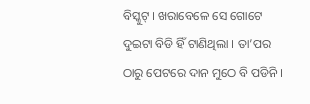ବିସ୍କୁଟ୍ । ଖରାବେଳେ ସେ ଗୋଟେ ଦୁଇଟା ବିଡି ହିଁ ଟାଣିଥିଲା । ତା’ପର ଠାରୁ ପେଟରେ ଦାନ ମୁଠେ ବି ପଡିନି ।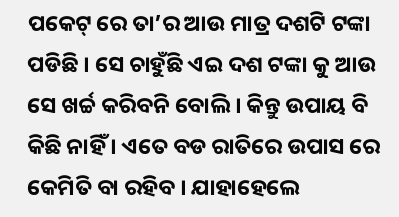ପକେଟ୍ ରେ ତା’ର ଆଉ ମାତ୍ର ଦଶଟି ଟଙ୍କା ପଡିଛି । ସେ ଚାହୁଁଛି ଏଇ ଦଶ ଟଙ୍କା କୁ ଆଉ ସେ ଖର୍ଚ୍ଚ କରିବନି ବୋଲି । କିନ୍ତୁ ଉପାୟ ବି କିଛି ନାହିଁ । ଏତେ ବଡ ରାତିରେ ଉପାସ ରେ କେମିତି ବା ରହିବ । ଯାହାହେଲେ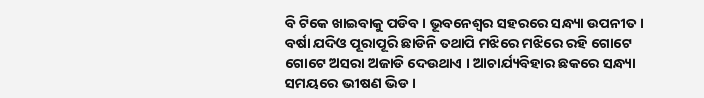ବି ଟିକେ ଖାଇବାକୁ ପଡିବ । ଭୂବନେଶ୍ଵର ସହରରେ ସନ୍ଧ୍ୟା ଉପନୀତ । ବର୍ଷା ଯଦିଓ ପୂରାପୂରି ଛାଡିନି ତଥାପି ମଝିରେ ମଝିରେ ରହି ଗୋଟେ ଗୋଟେ ଅସରା ଅଜାଡି ଦେଉଥାଏ । ଆଚାର୍ଯ୍ୟବିହାର ଛକରେ ସନ୍ଧ୍ୟା ସମୟରେ ଭୀଷଣ ଭିଡ ।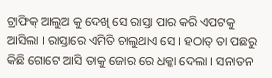ଟ୍ରାଫିକ୍ ଆଲୁଅ କୁ ଦେଖି ସେ ରାସ୍ତା ପାର କରି ଏପଟକୁ ଆସିଲା । ରାସ୍ତାରେ ଏମିତି ଚାଲୁଥାଏ ସେ । ହଠାତ୍ ତା ପଛରୁ କିଛି ଗୋଟେ ଆସି ତାକୁ ଜୋର ରେ ଧକ୍କା ଦେଲା । ସନାତନ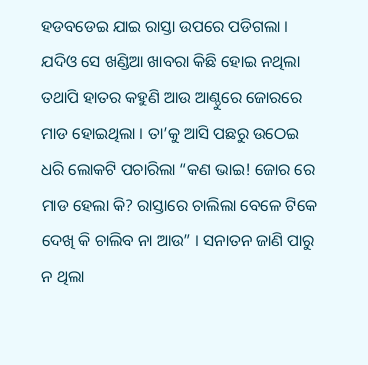ହଡବଡେଇ ଯାଇ ରାସ୍ତା ଉପରେ ପଡିଗଲା । ଯଦିଓ ସେ ଖଣ୍ଡିଆ ଖାବରା କିଛି ହୋଇ ନଥିଲା ତଥାପି ହାତର କହୁଣି ଆଉ ଆଣ୍ଠୁରେ ଜୋରରେ ମାଡ ହୋଇଥିଲା । ତା’କୁ ଆସି ପଛରୁ ଉଠେଇ ଧରି ଲୋକଟି ପଚାରିଲା “କଣ ଭାଇ! ଜୋର ରେ ମାଡ ହେଲା କି? ରାସ୍ତାରେ ଚାଲିଲା ବେଳେ ଟିକେ ଦେଖି କି ଚାଲିବ ନା ଆଉ” । ସନାତନ ଜାଣି ପାରୁ ନ ଥିଲା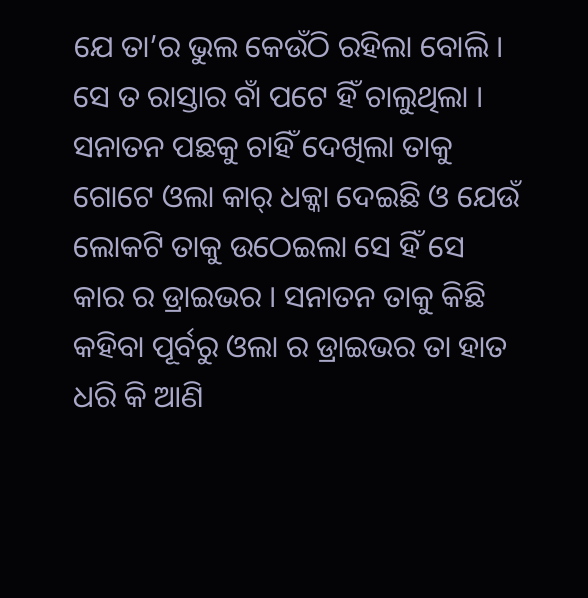ଯେ ତା’ର ଭୁଲ କେଉଁଠି ରହିଲା ବୋଲି । ସେ ତ ରାସ୍ତାର ବାଁ ପଟେ ହିଁ ଚାଲୁଥିଲା । ସନାତନ ପଛକୁ ଚାହିଁ ଦେଖିଲା ତାକୁ ଗୋଟେ ଓଲା କାର୍ ଧକ୍କା ଦେଇଛି ଓ ଯେଉଁ ଲୋକଟି ତାକୁ ଉଠେଇଲା ସେ ହିଁ ସେ କାର ର ଡ୍ରାଇଭର । ସନାତନ ତାକୁ କିଛି କହିବା ପୂର୍ବରୁ ଓଲା ର ଡ୍ରାଇଭର ତା ହାତ ଧରି କି ଆଣି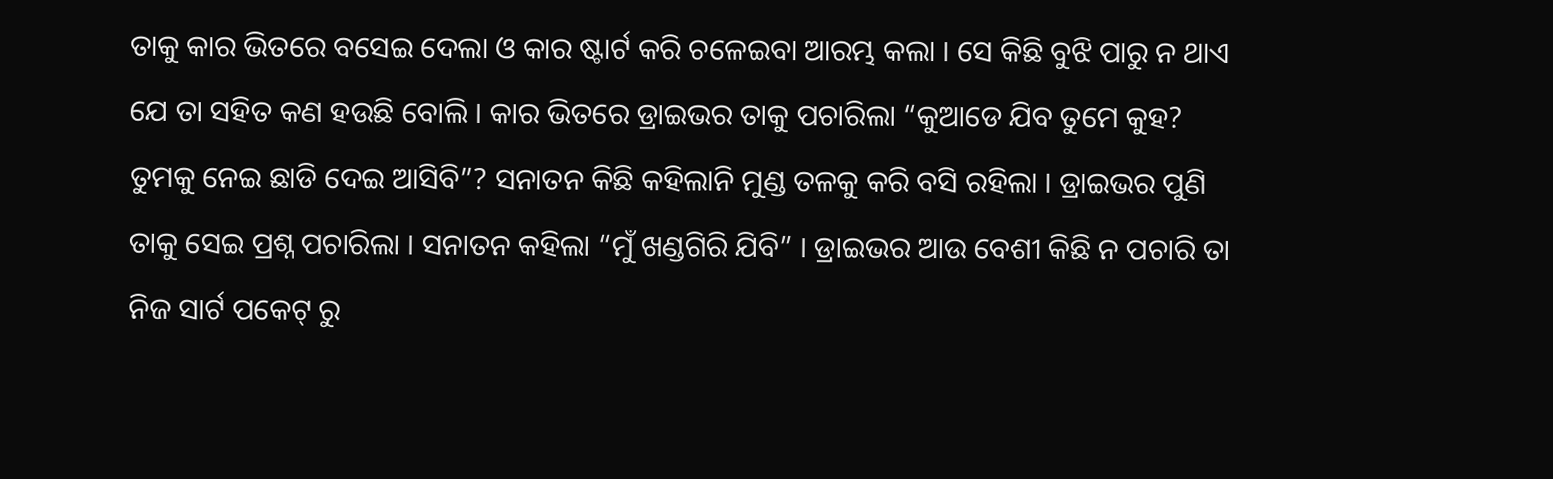ତାକୁ କାର ଭିତରେ ବସେଇ ଦେଲା ଓ କାର ଷ୍ଟାର୍ଟ କରି ଚଳେଇବା ଆରମ୍ଭ କଲା । ସେ କିଛି ବୁଝି ପାରୁ ନ ଥାଏ ଯେ ତା ସହିତ କଣ ହଉଛି ବୋଲି । କାର ଭିତରେ ଡ୍ରାଇଭର ତାକୁ ପଚାରିଲା “କୁଆଡେ ଯିବ ତୁମେ କୁହ? ତୁମକୁ ନେଇ ଛାଡି ଦେଇ ଆସିବି”? ସନାତନ କିଛି କହିଲାନି ମୁଣ୍ଡ ତଳକୁ କରି ବସି ରହିଲା । ଡ୍ରାଇଭର ପୁଣି ତାକୁ ସେଇ ପ୍ରଶ୍ନ ପଚାରିଲା । ସନାତନ କହିଲା “ମୁଁ ଖଣ୍ଡଗିରି ଯିବି” । ଡ୍ରାଇଭର ଆଉ ବେଶୀ କିଛି ନ ପଚାରି ତା ନିଜ ସାର୍ଟ ପକେଟ୍ ରୁ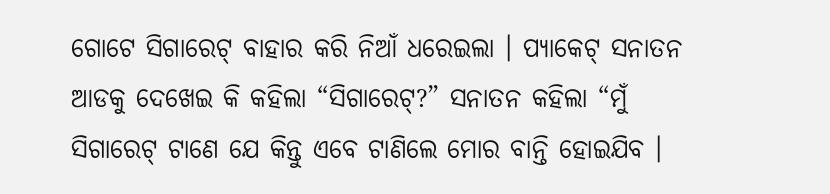ଗୋଟେ ସିଗାରେଟ୍ ବାହାର କରି ନିଆଁ ଧରେଇଲା । ପ୍ୟାକେଟ୍ ସନାତନ ଆଡକୁ ଦେଖେଇ କି କହିଲା “ସିଗାରେଟ୍?” ସନାତନ କହିଲା “ମୁଁ ସିଗାରେଟ୍ ଟାଣେ ଯେ କିନ୍ତୁ ଏବେ ଟାଣିଲେ ମୋର ବାନ୍ତି ହୋଇଯିବ ।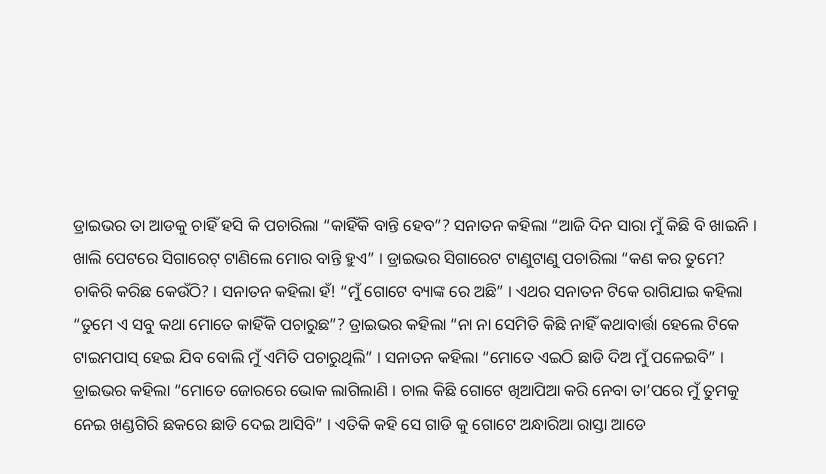ଡ୍ରାଇଭର ତା ଆଡକୁ ଚାହିଁ ହସି କି ପଚାରିଲା “କାହିଁକି ବାନ୍ତି ହେବ”? ସନାତନ କହିଲା “ଆଜି ଦିନ ସାରା ମୁଁ କିଛି ବି ଖାଇନି । ଖାଲି ପେଟରେ ସିଗାରେଟ୍ ଟାଣିଲେ ମୋର ବାନ୍ତି ହୁଏ” । ଡ୍ରାଇଭର ସିଗାରେଟ ଟାଣୁଟାଣୁ ପଚାରିଲା “କଣ କର ତୁମେ? ଚାକିରି କରିଛ କେଉଁଠି? । ସନାତନ କହିଲା ହଁ! “ମୁଁ ଗୋଟେ ବ୍ୟାଙ୍କ ରେ ଅଛି” । ଏଥର ସନାତନ ଟିକେ ରାଗିଯାଇ କହିଲା “ତୁମେ ଏ ସବୁ କଥା ମୋତେ କାହିଁକି ପଚାରୁଛ”? ଡ୍ରାଇଭର କହିଲା “ନା ନା ସେମିତି କିଛି ନାହିଁ କଥାବାର୍ତ୍ତା ହେଲେ ଟିକେ ଟାଇମପାସ୍ ହେଇ ଯିବ ବୋଲି ମୁଁ ଏମିତି ପଚାରୁଥିଲି” । ସନାତନ କହିଲା “ମୋତେ ଏଇଠି ଛାଡି ଦିଅ ମୁଁ ପଳେଇବି” । ଡ୍ରାଇଭର କହିଲା “ମୋତେ ଜୋରରେ ଭୋକ ଲାଗିଲାଣି । ଚାଲ କିଛି ଗୋଟେ ଖିଆପିଆ କରି ନେବା ତା’ପରେ ମୁଁ ତୁମକୁ ନେଇ ଖଣ୍ଡଗିରି ଛକରେ ଛାଡି ଦେଇ ଆସିବି” । ଏତିକି କହି ସେ ଗାଡି କୁ ଗୋଟେ ଅନ୍ଧାରିଆ ରାସ୍ତା ଆଡେ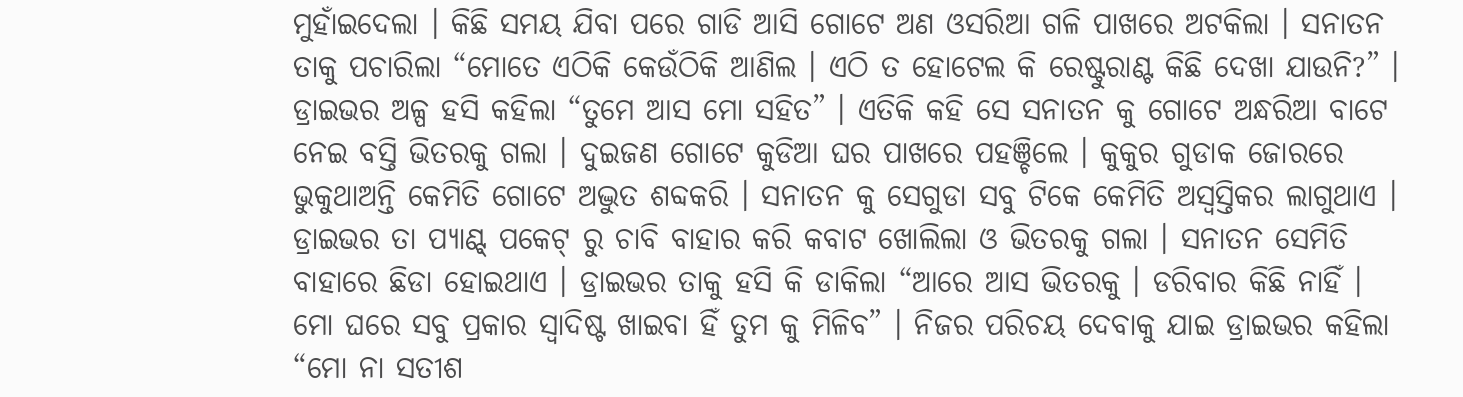ମୁହାଁଇଦେଲା । କିଛି ସମୟ ଯିବା ପରେ ଗାଡି ଆସି ଗୋଟେ ଅଣ ଓସରିଆ ଗଳି ପାଖରେ ଅଟକିଲା । ସନାତନ ତାକୁ ପଚାରିଲା “ମୋତେ ଏଠିକି କେଉଁଠିକି ଆଣିଲ । ଏଠି ତ ହୋଟେଲ କି ରେଷ୍ଟୁରାଣ୍ଟ କିଛି ଦେଖା ଯାଉନି?” । ଡ୍ରାଇଭର ଅଳ୍ପ ହସି କହିଲା “ତୁମେ ଆସ ମୋ ସହିତ” । ଏତିକି କହି ସେ ସନାତନ କୁ ଗୋଟେ ଅନ୍ଧରିଆ ବାଟେ ନେଇ ବସ୍ତି ଭିତରକୁ ଗଲା । ଦୁଇଜଣ ଗୋଟେ କୁଡିଆ ଘର ପାଖରେ ପହଞ୍ଚିଲେ । କୁକୁର ଗୁଡାକ ଜୋରରେ ଭୁକୁଥାଅନ୍ତି କେମିତି ଗୋଟେ ଅଦ୍ଭୁତ ଶବ୍ଦକରି । ସନାତନ କୁ ସେଗୁଡା ସବୁ ଟିକେ କେମିତି ଅସ୍ଵସ୍ତିକର ଲାଗୁଥାଏ । ଡ୍ରାଇଭର ତା ପ୍ୟାଣ୍ଟ୍ ପକେଟ୍ ରୁ ଚାବି ବାହାର କରି କବାଟ ଖୋଲିଲା ଓ ଭିତରକୁ ଗଲା । ସନାତନ ସେମିତି ବାହାରେ ଛିଡା ହୋଇଥାଏ । ଡ୍ରାଇଭର ତାକୁ ହସି କି ଡାକିଲା “ଆରେ ଆସ ଭିତରକୁ । ଡରିବାର କିଛି ନାହିଁ । ମୋ ଘରେ ସବୁ ପ୍ରକାର ସ୍ଵାଦିଷ୍ଟ ଖାଇବା ହିଁ ତୁମ କୁ ମିଳିବ” । ନିଜର ପରିଚୟ ଦେବାକୁ ଯାଇ ଡ୍ରାଇଭର କହିଲା “ମୋ ନା ସତୀଶ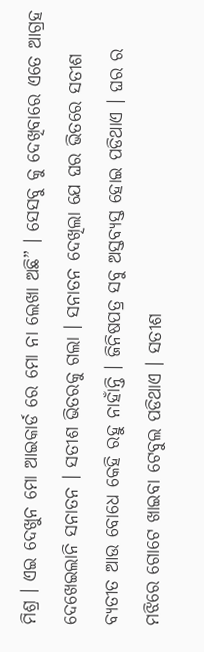ମିଶ୍ର । ଏଇ ଦେଖୁନ ମୋ ଆଇକାର୍ଡ ରେ ମୋ ନା ଲେଖା ଅଛି” । ସେସବୁ କୁ ଦେଖିବାରେ ଏତେ ଆଗ୍ରହ ଦେଖେଇଲାନି ସନାତନ । ସତୀଶ ଭିତରକୁ ଗଲା । ସନାତନ ଦେଖିଲା ଯେ ଘର ଭିତରେ ସତୀଶ ବ୍ୟତୀତ ଆଉ ବୋଧେ କେହି ରହୁ ନାହାଁନ୍ତି । ଜିନିଷପତ୍ର ସବୁ ଅସ୍ତବ୍ୟସ୍ତ ହୋଇ ପଡିଥାଏ । ଘର ର ମଝିରେ ଗୋଟେ ଖାଇବା ଟେବୁଲ ପଡିଥାଏ । ସତୀଶ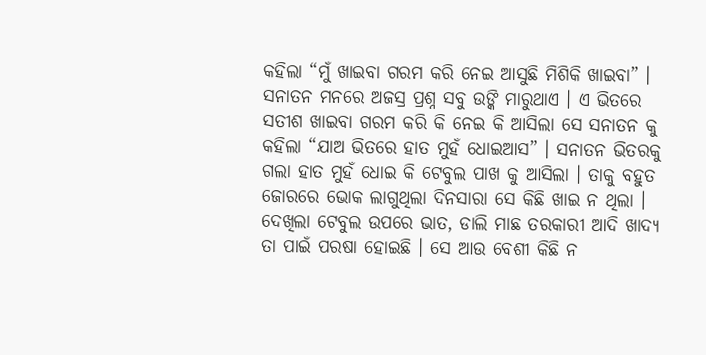କହିଲା “ମୁଁ ଖାଇବା ଗରମ କରି ନେଇ ଆସୁଛି ମିଶିକି ଖାଇବା” । ସନାତନ ମନରେ ଅଜସ୍ର ପ୍ରଶ୍ନ ସବୁ ଉଙ୍କି ମାରୁଥାଏ । ଏ ଭିତରେ ସତୀଶ ଖାଇବା ଗରମ କରି କି ନେଇ କି ଆସିଲା ସେ ସନାତନ କୁ କହିଲା “ଯାଅ ଭିତରେ ହାତ ମୁହଁ ଧୋଇଆସ” । ସନାତନ ଭିତରକୁ ଗଲା ହାତ ମୁହଁ ଧୋଇ କି ଟେବୁଲ ପାଖ କୁ ଆସିଲା । ତାକୁ ବହୁତ ଜୋରରେ ଭୋକ ଲାଗୁଥିଲା ଦିନସାରା ସେ କିଛି ଖାଇ ନ ଥିଲା । ଦେଖିଲା ଟେବୁଲ ଉପରେ ଭାତ, ଡାଲି ମାଛ ତରକାରୀ ଆଦି ଖାଦ୍ୟ ତା ପାଇଁ ପରଷା ହୋଇଛି । ସେ ଆଉ ବେଶୀ କିଛି ନ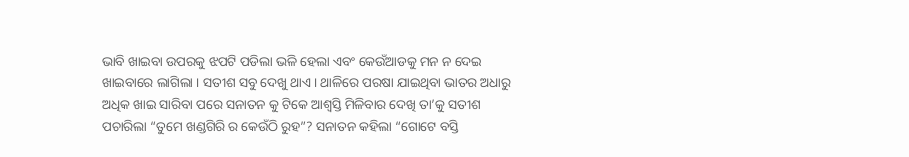ଭାବି ଖାଇବା ଉପରକୁ ଝପଟି ପଡିଲା ଭଳି ହେଲା ଏବଂ କେଉଁଆଡକୁ ମନ ନ ଦେଇ ଖାଇବାରେ ଲାଗିଲା । ସତୀଶ ସବୁ ଦେଖୁ ଥାଏ । ଥାଳିରେ ପରଷା ଯାଇଥିବା ଭାତର ଅଧାରୁ ଅଧିକ ଖାଇ ସାରିବା ପରେ ସନାତନ କୁ ଟିକେ ଆଶ୍ଵସ୍ତି ମିଳିବାର ଦେଖି ତା’କୁ ସତୀଶ ପଚାରିଲା “ତୁମେ ଖଣ୍ଡଗିରି ର କେଉଁଠି ରୁହ”? ସନାତନ କହିଲା “ଗୋଟେ ବସ୍ତି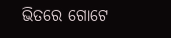ଭିତରେ ଗୋଟେ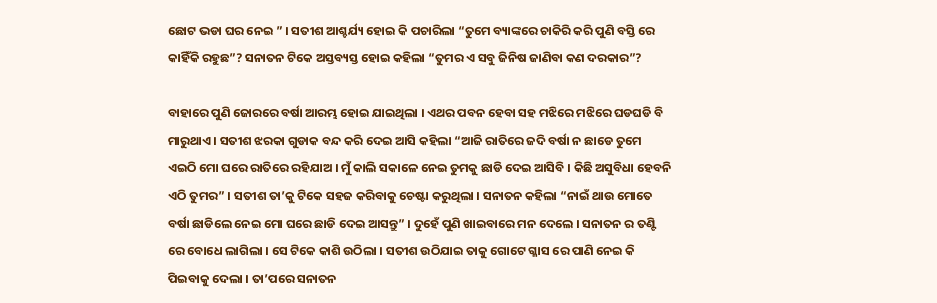ଛୋଟ ଭଡା ଘର ନେଇ ” । ସତୀଶ ଆଶ୍ଚର୍ଯ୍ୟ ହୋଇ କି ପଚାରିଲା “ତୁମେ ବ୍ୟାଙ୍କରେ ଚାକିରି କରି ପୁଣି ବସ୍ତି ରେ କାହିଁକି ରହୁଛ”? ସନାତନ ଟିକେ ଅସ୍ତବ୍ୟସ୍ତ ହୋଇ କହିଲା “ତୁମର ଏ ସବୁ ଜିନିଷ ଜାଣିବା କଣ ଦରକାର”?

ବାହାରେ ପୁଣି ଜୋରରେ ବର୍ଷା ଆରମ୍ଭ ହୋଇ ଯାଇଥିଲା । ଏଥର ପବନ ହେବା ସହ ମଝିରେ ମଝିରେ ଘଡଘଡି ବି ମାରୁଥାଏ । ସତୀଶ ଝରକା ଗୁଡାକ ବନ୍ଦ କରି ଦେଇ ଆସି କହିଲା “ଆଜି ରାତିରେ ଜଦି ବର୍ଷା ନ ଛାଡେ ତୁମେ ଏଇଠି ମୋ ଘରେ ରାତିରେ ରହିଯାଅ । ମୁଁ କାଲି ସକାଳେ ନେଇ ତୁମକୁ ଛାଡି ଦେଇ ଆସିବି । କିଛି ଅସୁବିଧା ହେବନି ଏଠି ତୁମର” । ସତୀଶ ତା’କୁ ଟିକେ ସହଜ କରିବାକୁ ଚେଷ୍ଟା କରୁଥିଲା । ସନାତନ କହିଲା “ନାଇଁ ଥାଉ ମୋତେ ବର୍ଷା ଛାଡିଲେ ନେଇ ମୋ ଘରେ ଛାଡି ଦେଇ ଆସନ୍ତୁ” । ଦୁହେଁ ପୁଣି ଖାଇବାରେ ମନ ଦେଲେ । ସନାତନ ର ତଣ୍ଟି ରେ ବୋଧେ ଲାଗିଲା । ସେ ଟିକେ କାଶି ଉଠିଲା । ସତୀଶ ଉଠିଯାଇ ତାକୁ ଗୋଟେ ଗ୍ଳାସ ରେ ପାଣି ନେଇ କି ପିଇବାକୁ ଦେଲା । ତା’ପରେ ସନାତନ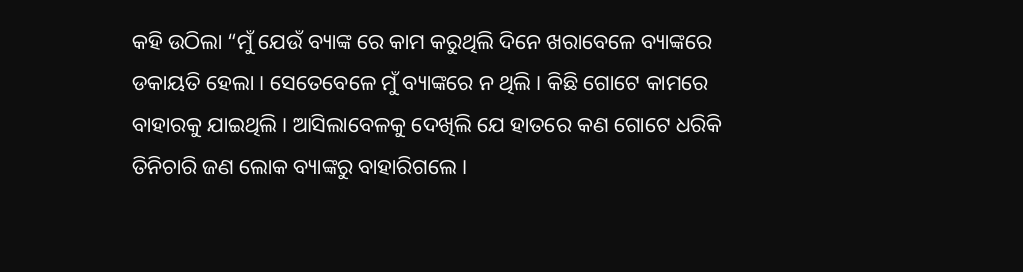କହି ଉଠିଲା “ମୁଁ ଯେଉଁ ବ୍ୟାଙ୍କ ରେ କାମ କରୁଥିଲି ଦିନେ ଖରାବେଳେ ବ୍ୟାଙ୍କରେ ଡକାୟତି ହେଲା । ସେତେବେଳେ ମୁଁ ବ୍ୟାଙ୍କରେ ନ ଥିଲି । କିଛି ଗୋଟେ କାମରେ ବାହାରକୁ ଯାଇଥିଲି । ଆସିଲାବେଳକୁ ଦେଖିଲି ଯେ ହାତରେ କଣ ଗୋଟେ ଧରିକି ତିନିଚାରି ଜଣ ଲୋକ ବ୍ୟାଙ୍କରୁ ବାହାରିଗଲେ ।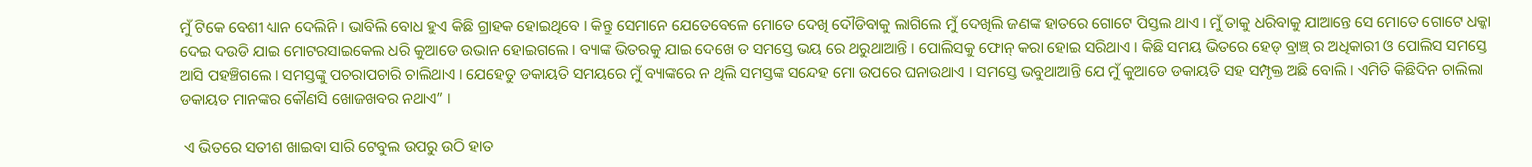ମୁଁ ଟିକେ ବେଶୀ ଧ୍ୟାନ ଦେଲିନି । ଭାବିଲି ବୋଧ ହୁଏ କିଛି ଗ୍ରାହକ ହୋଇଥିବେ । କିନ୍ତୁ ସେମାନେ ଯେତେବେଳେ ମୋତେ ଦେଖି ଦୌଡିବାକୁ ଲାଗିଲେ ମୁଁ ଦେଖିଲି ଜଣଙ୍କ ହାତରେ ଗୋଟେ ପିସ୍ତଲ ଥାଏ । ମୁଁ ତାକୁ ଧରିବାକୁ ଯାଆନ୍ତେ ସେ ମୋତେ ଗୋଟେ ଧକ୍କା ଦେଇ ଦଉଡି ଯାଇ ମୋଟରସାଇକେଲ ଧରି କୁଆଡେ ଉଭାନ ହୋଇଗଲେ । ବ୍ୟାଙ୍କ ଭିତରକୁ ଯାଇ ଦେଖେ ତ ସମସ୍ତେ ଭୟ ରେ ଥରୁଥାଆନ୍ତି । ପୋଲିସକୁ ଫୋନ୍ କରା ହୋଇ ସରିଥାଏ । କିଛି ସମୟ ଭିତରେ ହେଡ୍ ବ୍ରାଞ୍ଚ୍ ର ଅଧିକାରୀ ଓ ପୋଲିସ ସମସ୍ତେ ଆସି ପହଞ୍ଚିଗଲେ । ସମସ୍ତଙ୍କୁ ପଚରାପଚାରି ଚାଲିଥାଏ । ଯେହେତୁ ଡକାୟତି ସମୟରେ ମୁଁ ବ୍ୟାଙ୍କରେ ନ ଥିଲି ସମସ୍ତଙ୍କ ସନ୍ଦେହ ମୋ ଉପରେ ଘନାଉଥାଏ । ସମସ୍ତେ ଭବୁଥାଆନ୍ତି ଯେ ମୁଁ କୁଆଡେ ଡକାୟତି ସହ ସମ୍ପୃକ୍ତ ଅଛି ବୋଲି । ଏମିତି କିଛିଦିନ ଚାଲିଲା ଡକାୟତ ମାନଙ୍କର କୌଣସି ଖୋଜଖବର ନଥାଏ” ।

 ଏ ଭିତରେ ସତୀଶ ଖାଇବା ସାରି ଟେବୁଲ ଉପରୁ ଉଠି ହାତ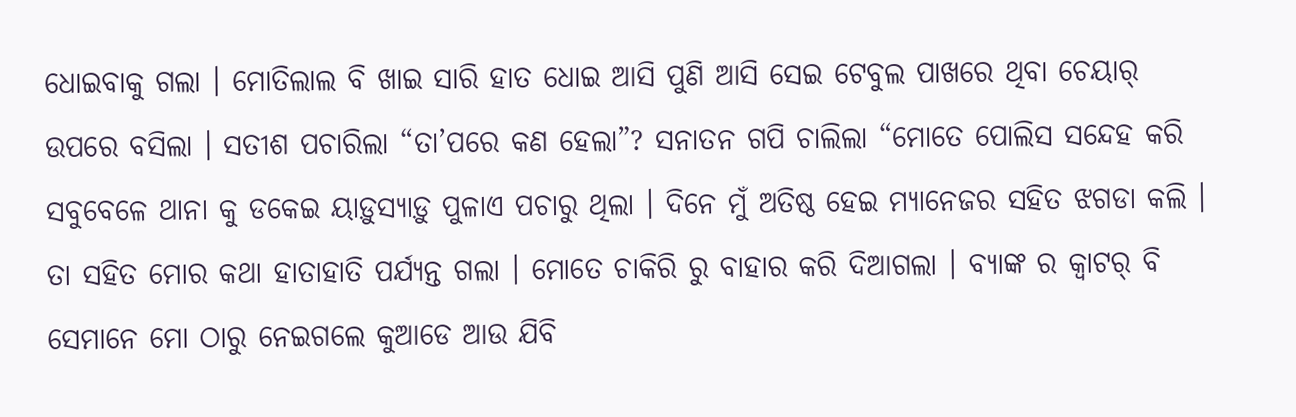ଧୋଇବାକୁ ଗଲା । ମୋତିଲାଲ ବି ଖାଇ ସାରି ହାତ ଧୋଇ ଆସି ପୁଣି ଆସି ସେଇ ଟେବୁଲ ପାଖରେ ଥିବା ଚେୟାର୍ ଉପରେ ବସିଲା । ସତୀଶ ପଚାରିଲା “ତା’ପରେ କଣ ହେଲା”? ସନାତନ ଗପି ଚାଲିଲା “ମୋତେ ପୋଲିସ ସନ୍ଦେହ କରି ସବୁବେଳେ ଥାନା କୁ ଡକେଇ ୟାଡ଼ୁସ୍ୟାଡ଼ୁ ପୁଳାଏ ପଚାରୁ ଥିଲା । ଦିନେ ମୁଁ ଅତିଷ୍ଠ ହେଇ ମ୍ୟାନେଜର ସହିତ ଝଗଡା କଲି । ତା ସହିତ ମୋର କଥା ହାତାହାତି ପର୍ଯ୍ୟନ୍ତ ଗଲା । ମୋତେ ଚାକିରି ରୁ ବାହାର କରି ଦିଆଗଲା । ବ୍ୟାଙ୍କ ର କ୍ଵାଟର୍ ବି ସେମାନେ ମୋ ଠାରୁ ନେଇଗଲେ କୁଆଡେ ଆଉ ଯିବି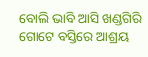ବୋଲି ଭାବି ଆସି ଖଣ୍ଡଗିରି ଗୋଟେ ବସ୍ତିରେ ଆଶ୍ରୟ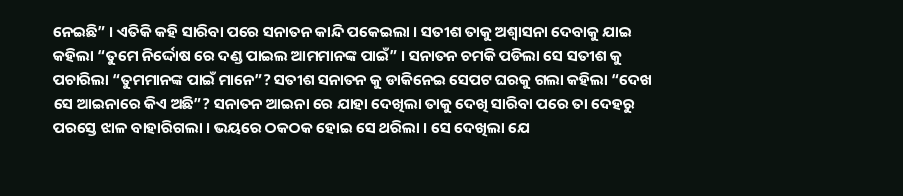ନେଇଛି” । ଏତିକି କହି ସାରିବା ପରେ ସନାତନ କାନ୍ଦି ପକେଇଲା । ସତୀଶ ତାକୁ ଅଶ୍ଵାସନା ଦେବାକୁ ଯାଇ କହିଲା “ତୁମେ ନିର୍ଦ୍ଦୋଷ ରେ ଦଣ୍ଡ ପାଇଲ ଆମମାନଙ୍କ ପାଇଁ” । ସନାତନ ଚମକି ପଡିଲା ସେ ସତୀଶ କୁ ପଚାରିଲା “ତୁମମାନଙ୍କ ପାଇଁ ମାନେ”? ସତୀଶ ସନାତନ କୁ ଡାକିନେଇ ସେପଟ ଘରକୁ ଗଲା କହିଲା “ଦେଖ ସେ ଆଇନାରେ କିଏ ଅଛି”? ସନାତନ ଆଇନା ରେ ଯାହା ଦେଖିଲା ତାକୁ ଦେଖି ସାରିବା ପରେ ତା ଦେହରୁ ପରସ୍ତେ ଝାଳ ବାହାରିଗଲା । ଭୟରେ ଠକଠକ ହୋଇ ସେ ଥରିଲା । ସେ ଦେଖିଲା ଯେ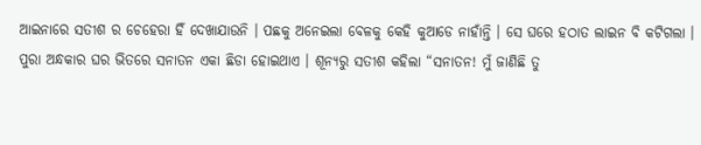ଆଇନାରେ ସତୀଶ ର ଚେହେରା ହିଁ ଦେଖାଯାଉନି । ପଛକୁ ଅନେଇଲା ବେଳକୁ କେହି କୁଆଡେ ନାହାଁନ୍ତି । ସେ ଘରେ ହଠାତ ଲାଇନ ବି କଟିଗଲା । ପୁରା ଅନ୍ଧକାର ଘର ଭିତରେ ସନାତନ ଏକା ଛିଡା ହୋଇଥାଏ । ଶୂନ୍ୟରୁ ସତୀଶ କହିଲା “ସନାତନ! ମୁଁ ଜାଣିଛି ତୁ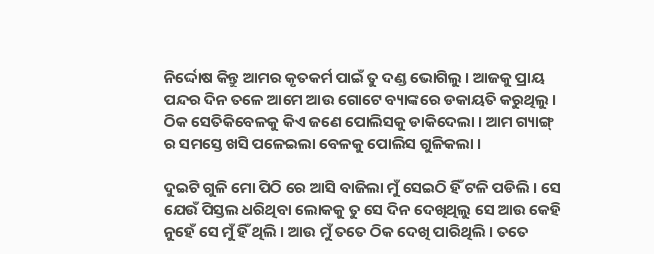ନିର୍ଦ୍ଦୋଷ କିନ୍ତୁ ଆମର କୃତକର୍ମ ପାଇଁ ତୁ ଦଣ୍ଡ ଭୋଗିଲୁ । ଆଜକୁ ପ୍ରାୟ ପନ୍ଦର ଦିନ ତଳେ ଆମେ ଆଉ ଗୋଟେ ବ୍ୟାଙ୍କରେ ଡକାୟତି କରୁଥିଲୁ । ଠିକ ସେତିକିବେଳକୁ କିଏ ଜଣେ ପୋଲିସକୁ ଡାକିଦେଲା । ଆମ ଗ୍ୟାଙ୍ଗ୍ ର ସମସ୍ତେ ଖସି ପଳେଇଲା ବେଳକୁ ପୋଲିସ ଗୁଳିକଲା ।

ଦୁଇଟି ଗୁଳି ମୋ ପିଠି ରେ ଆସି ବାଜିଲା ମୁଁ ସେଇଠି ହିଁ ଟଳି ପଡିଲି । ସେ ଯେଉଁ ପିସ୍ତଲ ଧରିଥିବା ଲୋକକୁ ତୁ ସେ ଦିନ ଦେଖିଥିଲୁ ସେ ଆଉ କେହି ନୁହେଁ ସେ ମୁଁ ହିଁ ଥିଲି । ଆଉ ମୁଁ ତତେ ଠିକ ଦେଖି ପାରିଥିଲି । ତତେ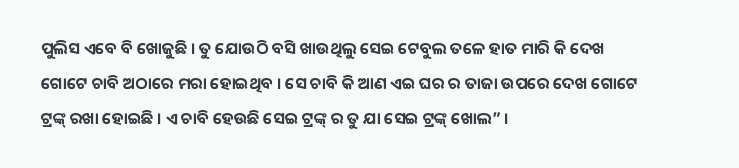ପୁଲିସ ଏବେ ବି ଖୋଜୁଛି । ତୁ ଯୋଉଠି ବସି ଖାଉଥିଲୁ ସେଇ ଟେବୁଲ ତଳେ ହାତ ମାରି କି ଦେଖ ଗୋଟେ ଚାବି ଅଠାରେ ମରା ହୋଇଥିବ । ସେ ଚାବି କି ଆଣ ଏଇ ଘର ର ତାଜା ଉପରେ ଦେଖ ଗୋଟେ ଟ୍ରଙ୍କ୍ ରଖା ହୋଇଛି । ଏ ଚାବି ହେଉଛି ସେଇ ଟ୍ରଙ୍କ୍ ର ତୁ ଯା ସେଇ ଟ୍ରଙ୍କ୍ ଖୋଲ” ।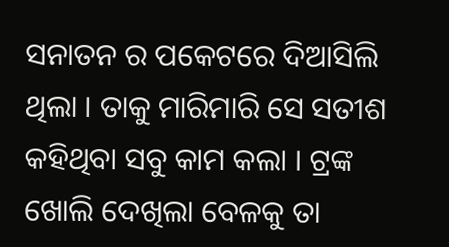ସନାତନ ର ପକେଟରେ ଦିଆସିଲି ଥିଲା । ତାକୁ ମାରିମାରି ସେ ସତୀଶ କହିଥିବା ସବୁ କାମ କଲା । ଟ୍ରଙ୍କ ଖୋଲି ଦେଖିଲା ବେଳକୁ ତା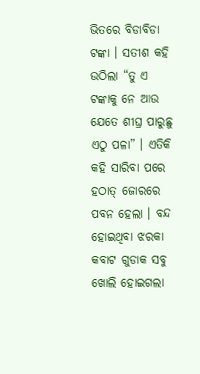ଭିତରେ ବିଡାବିଡା ଟଙ୍କା । ସତୀଶ କହି ଉଠିଲା “ତୁ ଏ ଟଙ୍କାକୁ ନେ ଆଉ ଯେତେ ଶୀଘ୍ର ପାରୁଛୁ ଏଠୁ ପଳା” । ଏତିକି କହି ସାରିବା ପରେ ହଠାତ୍ ଜୋରରେ ପବନ ହେଲା । ବନ୍ଦ ହୋଇଥିବା ଝରକା କବାଟ ଗୁଡାକ ସବୁ ଖୋଲି ହୋଇଗଲା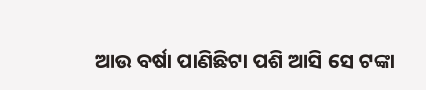ଆଉ ବର୍ଷା ପାଣିଛିଟା ପଶି ଆସି ସେ ଟଙ୍କା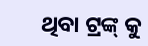ଥିବା ଟ୍ରଙ୍କ୍ କୁ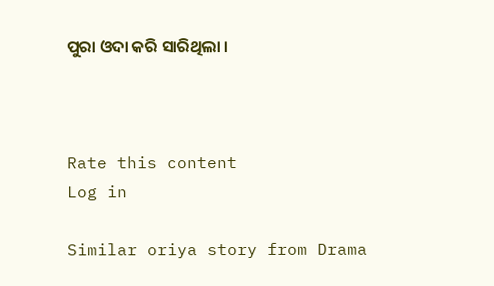ପୁରା ଓଦା କରି ସାରିଥିଲା ।



Rate this content
Log in

Similar oriya story from Drama